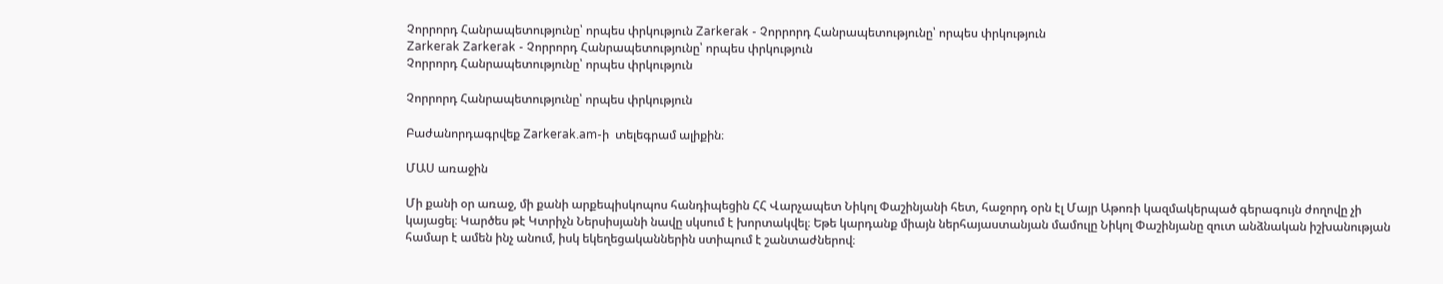Չորրորդ Հանրապետությունը՝ որպես փրկություն Zarkerak - Չորրորդ Հանրապետությունը՝ որպես փրկություն
Zarkerak Zarkerak - Չորրորդ Հանրապետությունը՝ որպես փրկություն
Չորրորդ Հանրապետությունը՝ որպես փրկություն

Չորրորդ Հանրապետությունը՝ որպես փրկություն

Բաժանորդագրվեք Zarkerak.am-ի  տելեգրամ ալիքին։

ՄԱՍ առաջին

Մի քանի օր առաջ, մի քանի արքեպիսկոպոս հանդիպեցին ՀՀ Վարչապետ Նիկոլ Փաշինյանի հետ, հաջորդ օրն էլ Մայր Աթոռի կազմակերպած գերագույն ժողովը չի կայացել։ Կարծես թէ Կտրիչն Ներսիսյանի նավը սկսում է խորտակվել։ Եթե կարդանք միայն ներհայաստանյան մամուլը Նիկոլ Փաշինյանը զուտ անձնական իշխանության համար է ամեն ինչ անում, իսկ եկեղեցականներին ստիպում է շանտաժներով։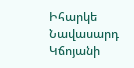Իհարկե Նավասարդ Կճոյանի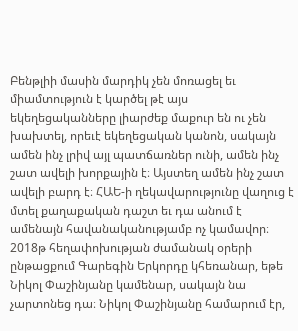Բենթլիի մասին մարդիկ չեն մոռացել եւ միամտություն է կարծել թէ այս եկեղեցականները լիարժեք մաքուր են ու չեն խախտել, որեւէ եկեղեցական կանոն, սակայն ամեն ինչ լրիվ այլ պատճառներ ունի, ամեն ինչ շատ ավելի խորքային է։ Այստեղ ամեն ինչ շատ ավելի բարդ է։ ՀԱԵ-ի ղեկավարությունը վաղուց է մտել քաղաքական դաշտ եւ դա անում է ամենայն հավանականությամբ ոչ կամավոր։ 2018թ հեղափոխության ժամանակ օրերի ընթացքում Գարեգին Երկորդը կհեռանար, եթե Նիկոլ Փաշինյանը կամենար, սակայն նա չարտոնեց դա։ Նիկոլ Փաշինյանը համարում էր,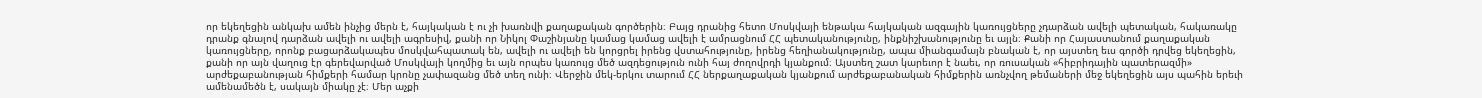որ եկեղեցին անկախ ամեն ինչից մերն է, հայկական է ու չի խառնվի քաղաքական գործերին։ Բայց դրանից հետո Մոսկվայի ենթակա հայկական ազգային կառույցները չդարձան ավելի պետական, հակառակը դրանք գնալով դարձան ավելի ու ավելի ագրեսիվ, քանի որ Նիկոլ Փաշինյանը կամաց կամաց ավելի է ամրացնում ՀՀ պետականությունը, ինքնիշխանությունը եւ այլն։ Քանի որ Հայաստանում քաղաքական կառույցները, որոնք բացարձակապես մոսկվահպատակ են, ավելի ու ավելի են կորցրել իրենց վստահությունը, իրենց հեղիանակությունը, ապա միանգամայն բնական է, որ այստեղ եւս գործի դրվեց եկեղեցին, քանի որ այն վաղուց էր գերեվարված Մոսկվայի կողմից եւ այն որպես կառույց մեծ ազդեցություն ունի հայ ժողովրդի կյանքում։ Այստեղ շատ կարեւոր է նաեւ, որ ռուսական «հիբրիդային պատերազմի» արժեքաբանության հիմքերի համար կրոնը չափազանց մեծ տեղ ունի։ Վերջին մեկ-երկու տարում ՀՀ ներքաղաքական կյանքում արժեքաբանական հիմքերին առնչվող թեմաների մեջ եկեղեցին այս պահին երեւի ամենամեծն է, սակայն միակը չէ։ Մեր աչքի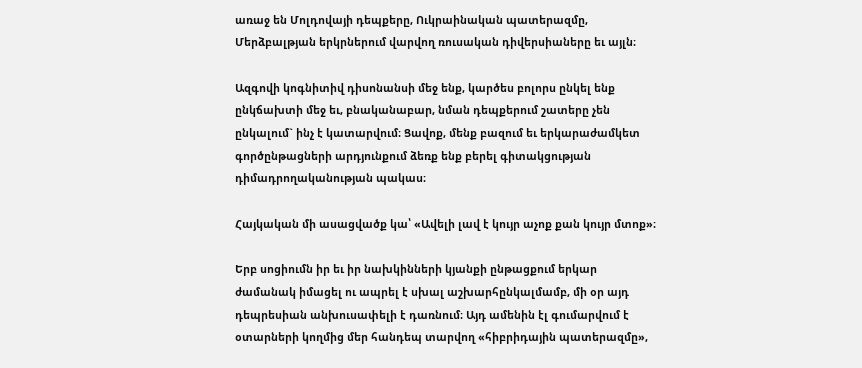առաջ են Մոլդովայի դեպքերը, Ուկրաինական պատերազմը, Մերձբալթյան երկրներում վարվող ռուսական դիվերսիաները եւ այլն։

Ազգովի կոգնիտիվ դիսոնանսի մեջ ենք, կարծես բոլորս ընկել ենք ընկճախտի մեջ եւ, բնականաբար, նման դեպքերում շատերը չեն ընկալում` ինչ է կատարվում։ Ցավոք, մենք բազում եւ երկարաժամկետ գործընթացների արդյունքում ձեռք ենք բերել գիտակցության դիմադրողականության պակաս։

Հայկական մի ասացվածք կա՝ «Ավելի լավ է կույր աչոք քան կույր մտոք»։

Երբ սոցիումն իր եւ իր նախկինների կյանքի ընթացքում երկար ժամանակ իմացել ու ապրել է սխալ աշխարհընկալմամբ, մի օր այդ դեպրեսիան անխուսափելի է դառնում։ Այդ ամենին էլ գումարվում է օտարների կողմից մեր հանդեպ տարվող «հիբրիդային պատերազմը»,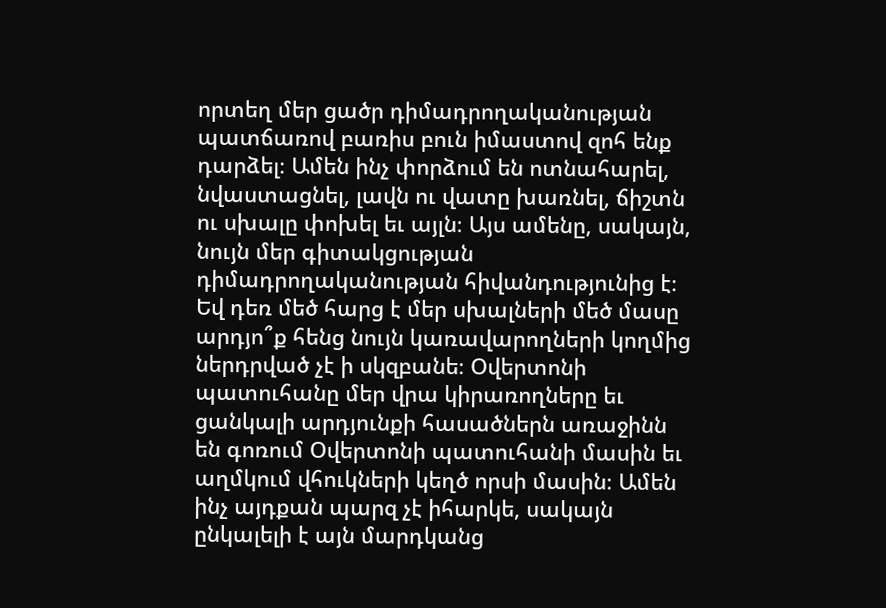որտեղ մեր ցածր դիմադրողականության պատճառով բառիս բուն իմաստով զոհ ենք դարձել։ Ամեն ինչ փորձում են ոտնահարել, նվաստացնել, լավն ու վատը խառնել, ճիշտն ու սխալը փոխել եւ այլն։ Այս ամենը, սակայն, նույն մեր գիտակցության դիմադրողականության հիվանդությունից է։ Եվ դեռ մեծ հարց է մեր սխալների մեծ մասը արդյո՞ք հենց նույն կառավարողների կողմից ներդրված չէ ի սկզբանե։ Օվերտոնի պատուհանը մեր վրա կիրառողները եւ ցանկալի արդյունքի հասածներն առաջինն են գոռում Օվերտոնի պատուհանի մասին եւ աղմկում վհուկների կեղծ որսի մասին։ Ամեն ինչ այդքան պարզ չէ իհարկե, սակայն ընկալելի է այն մարդկանց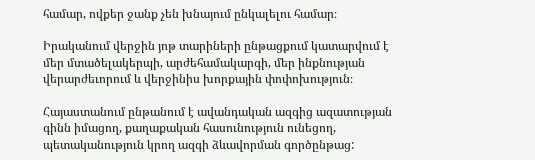համար, ովքեր ջանք չեն խնայում ընկալելու համար։

Իրականում վերջին յոթ տարիների ընթացքում կատարվում է մեր մտածելակերպի, արժեհամակարգի, մեր ինքնության վերարժեւորում և վերջինիս խորքային փոփոխություն։

Հայաստանում ընթանում է ավանդական ազգից ազատության գինն իմացող, քաղաքական հասունություն ունեցող, պետականություն կրող ազգի ձևավորման գործընթաց: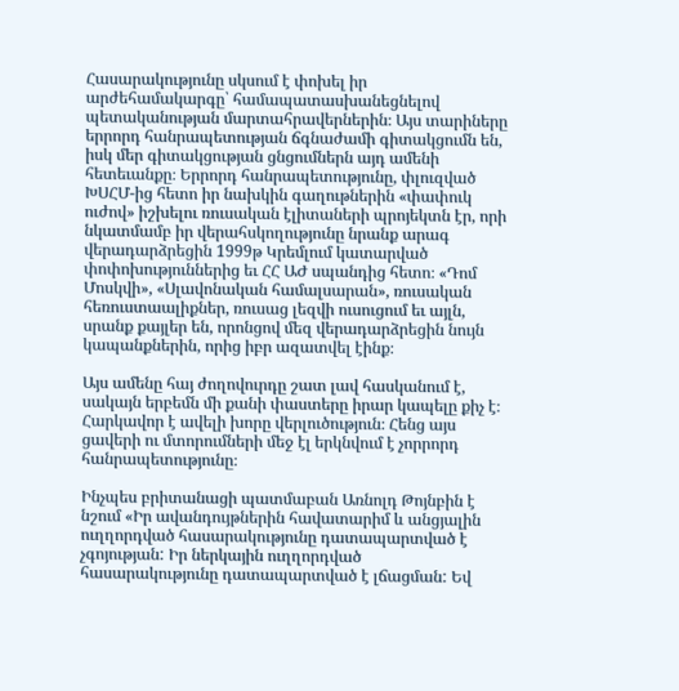Հասարակությունը սկսում է փոխել իր արժեհամակարգը՝ համապատասխանեցնելով պետականության մարտահրավերներին։ Այս տարիները երրորդ հանրապետության ճգնաժամի գիտակցումն են, իսկ մեր գիտակցության ցնցումներն այդ ամենի հետեւանքը։ Երրորդ հանրապետությունը, փլուզված ԽՍՀՄ-ից հետո իր նախկին գաղութներին «փափուկ ուժով» իշխելու ռուսական էլիտաների պրոյեկտն էր, որի նկատմամբ իր վերահսկողությունը նրանք արագ վերադարձրեցին 1999թ Կրեմլում կատարված փոփոխություններից եւ ՀՀ ԱԺ սպանդից հետո։ «Դոմ Մոսկվի», «Սլավոնական համալսարան», ռուսական հեռուստաալիքներ, ռուսաց լեզվի ուսուցում եւ այլն, սրանք քայլեր են, որոնցով մեզ վերադարձրեցին նույն կապանքներին, որից իբր ազատվել էինք։

Այս ամենը հայ ժողովուրդը շատ լավ հասկանում է, սակայն երբեմն մի քանի փաստերը իրար կապելը քիչ է։ Հարկավոր է ավելի խորը վերլուծություն։ Հենց այս ցավերի ու մտորումների մեջ էլ երկնվում է չորրորդ հանրապետությունը։

Ինչպես բրիտանացի պատմաբան Առնոլդ Թոյնբին է նշում «Իր ավանդույթներին հավատարիմ և անցյալին ուղղորդված հասարակությունը դատապարտված է չգոյության: Իր ներկային ուղղորդված հասարակությունը դատապարտված է լճացման: Եվ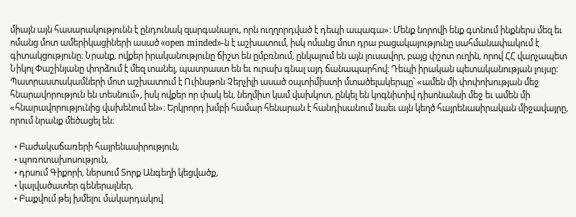միայն այն հասարակությունն է ընդունակ զարգանալու, որն ուղղորդված է դեպի ապագա»։ Մենք նորովի ենք գտնում ինքներս մեզ եւ ոմանց մոտ ամերիկացիների ասած «open minded»-ն է աշխատում, իսկ ոմանց մոտ դրա բացակայությունը սահմանափակում է գիտակցությունը։ Նրանք, ովքեր իրականությունը ճիշտ են ըմբռնում, ընկալում են այն լուսավոր, բայց փշոտ ուղին, որով ՀՀ վարչապետ Նիկոլ Փաշինյանը փորձում է մեզ տանել, պատրաստ են եւ ուրախ գնալ այդ ճանապարհով։ Դեպի իրական պետականության լույսը։ Պատրաստակամների մոտ աշխատում է Ուինսթոն Չերչիլի ասած օպտիմիստի մտածելակերպը՝ «ամեն մի փոփոխության մեջ հնարավորություն են տեսնում», իսկ ովքեր որ փակ են, նեղմիտ կամ վախկոտ, ընկել են կոգնիտիվ դիսոնանսի մեջ եւ ամեն մի «հնարավորությունից վախենում են»։ Երկրորդ խմբի համար հենարան է հանդիսանում նաեւ այն կեղծ հայրենասիրական միջավայրը, որում նրանք մեծացել են։

  • Բաժակաճառերի հայրենասիրություն,
  • պոռոտախոսություն,
  • դրսում Գիքորի, ներսում Տորք Անգեղի կեցվածք,
  • կալվածատեր գեներալներ,
  • Բաքվում թեյ խմելու մակարդակով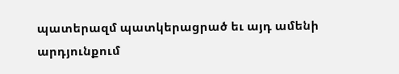պատերազմ պատկերացրած եւ այդ ամենի արդյունքում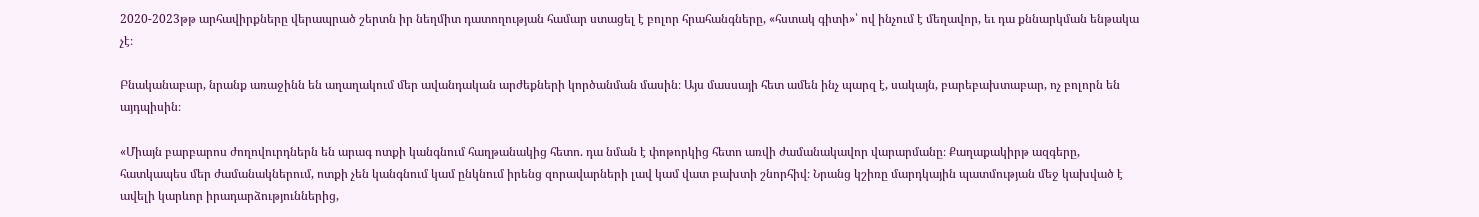2020-2023թթ արհավիրքները վերապրած շերտն իր նեղմիտ դատողության համար ստացել է բոլոր հրահանգները, «հստակ գիտի»՝ ով ինչում է մեղավոր, եւ դա քննարկման ենթակա չէ։

Բնականաբար, նրանք առաջինն են աղաղակում մեր ավանդական արժեքների կործանման մասին։ Այս մասսայի հետ ամեն ինչ պարզ է, սակայն, բարեբախտաբար, ոչ բոլորն են այդպիսին։

«Միայն բարբարոս ժողովուրդներն են արագ ոտքի կանգնում հաղթանակից հետո. դա նման է փոթորկից հետո առվի ժամանակավոր վարարմանը։ Քաղաքակիրթ ազգերը, հատկապես մեր ժամանակներում, ոտքի չեն կանգնում կամ ընկնում իրենց զորավարների լավ կամ վատ բախտի շնորհիվ։ Նրանց կշիռը մարդկային պատմության մեջ կախված է ավելի կարևոր իրադարձություններից,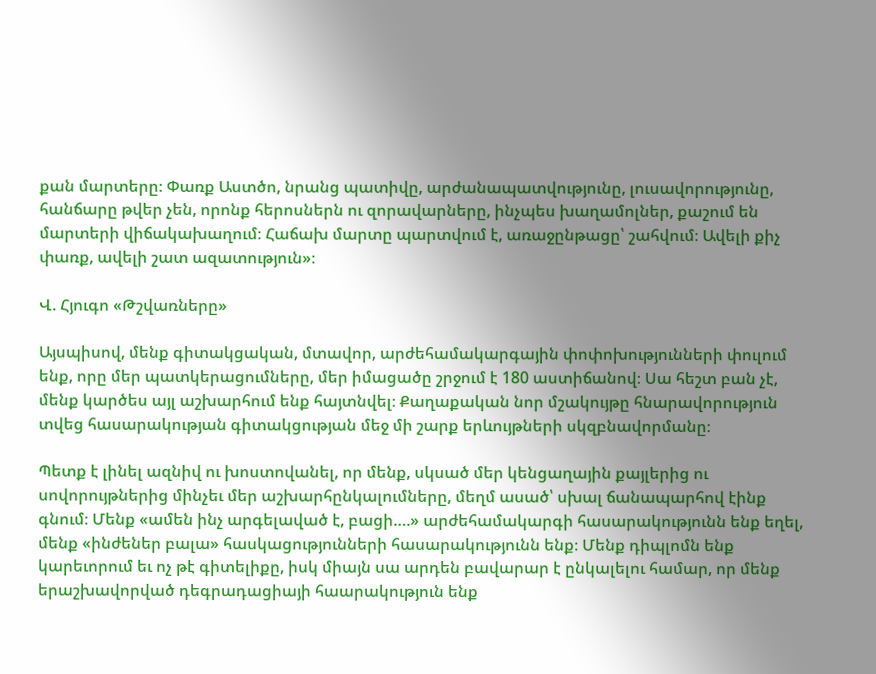քան մարտերը։ Փառք Աստծո, նրանց պատիվը, արժանապատվությունը, լուսավորությունը, հանճարը թվեր չեն, որոնք հերոսներն ու զորավարները, ինչպես խաղամոլներ, քաշում են մարտերի վիճակախաղում։ Հաճախ մարտը պարտվում է, առաջընթացը՝ շահվում։ Ավելի քիչ փառք, ավելի շատ ազատություն»։

Վ. Հյուգո «Թշվառները»

Այսպիսով, մենք գիտակցական, մտավոր, արժեհամակարգային փոփոխությունների փուլում ենք, որը մեր պատկերացումները, մեր իմացածը շրջում է 180 աստիճանով։ Սա հեշտ բան չէ, մենք կարծես այլ աշխարհում ենք հայտնվել։ Քաղաքական նոր մշակույթը հնարավորություն տվեց հասարակության գիտակցության մեջ մի շարք երևույթների սկզբնավորմանը։

Պետք է լինել ազնիվ ու խոստովանել, որ մենք, սկսած մեր կենցաղային քայլերից ու սովորույթներից մինչեւ մեր աշխարհընկալումները, մեղմ ասած՝ սխալ ճանապարհով էինք գնում։ Մենք «ամեն ինչ արգելաված է, բացի….» արժեհամակարգի հասարակությունն ենք եղել, մենք «ինժեներ բալա» հասկացությունների հասարակությունն ենք։ Մենք դիպլոմն ենք կարեւորում եւ ոչ թէ գիտելիքը, իսկ միայն սա արդեն բավարար է ընկալելու համար, որ մենք երաշխավորված դեգրադացիայի հաարակություն ենք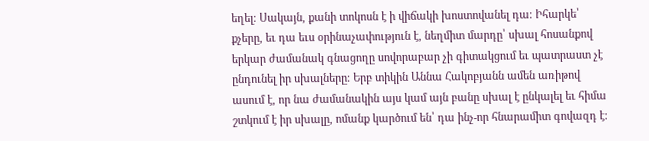եղել։ Սակայն, քանի տոկոսն է ի վիճակի խոստովանել դա։ Իհարկե՝ քչերը, եւ դա եւս օրինաչափություն է, նեղմիտ մարդը՝ սխալ հոսանքով երկար ժամանակ գնացողը սովորաբար չի գիտակցում եւ պատրաստ չէ ընդունել իր սխալները։ Երբ տիկին Աննա Հակոբյանն ամեն առիթով ասում է, որ նա ժամանակին այս կամ այն բանը սխալ է ընկալել եւ հիմա շտկում է իր սխալը, ոմանք կարծում են՝ դա ինչ-որ հնարամիտ գովազդ է։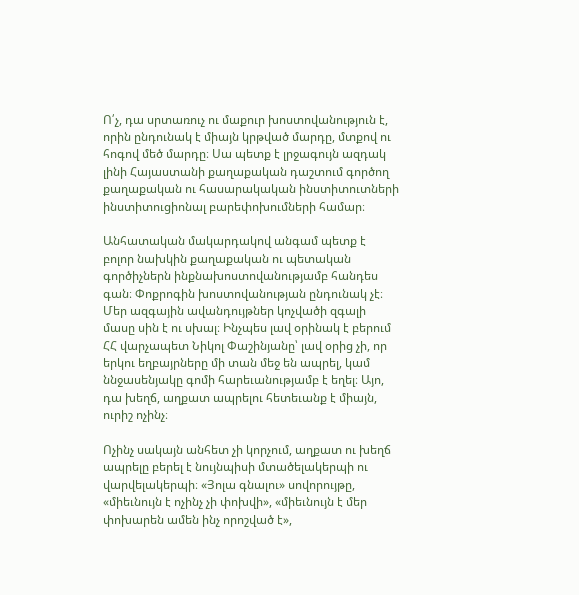Ո՛չ, դա սրտառուչ ու մաքուր խոստովանություն է, որին ընդունակ է միայն կրթված մարդը, մտքով ու հոգով մեծ մարդը։ Սա պետք է լրջագույն ազդակ լինի Հայաստանի քաղաքական դաշտում գործող քաղաքական ու հասարակական ինստիտուտների ինստիտուցիոնալ բարեփոխումների համար։

Անհատական մակարդակով անգամ պետք է բոլոր նախկին քաղաքական ու պետական գործիչներն ինքնախոստովանությամբ հանդես գան։ Փոքրոգին խոստովանության ընդունակ չէ։ Մեր ազգային ավանդույթներ կոչվածի զգալի մասը սին է ու սխալ։ Ինչպես լավ օրինակ է բերում ՀՀ վարչապետ Նիկոլ Փաշինյանը՝ լավ օրից չի, որ երկու եղբայրները մի տան մեջ են ապրել, կամ ննջասենյակը գոմի հարեւանությամբ է եղել։ Այո, դա խեղճ, աղքատ ապրելու հետեւանք է միայն, ուրիշ ոչինչ։

Ոչինչ սակայն անհետ չի կորչում, աղքատ ու խեղճ ապրելը բերել է նույնպիսի մտածելակերպի ու վարվելակերպի։ «Յոլա գնալու» սովորույթը, «միեւնույն է ոչինչ չի փոխվի», «միեւնույն է մեր փոխարեն ամեն ինչ որոշված է»,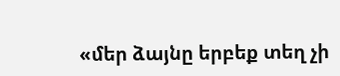«մեր ձայնը երբեք տեղ չի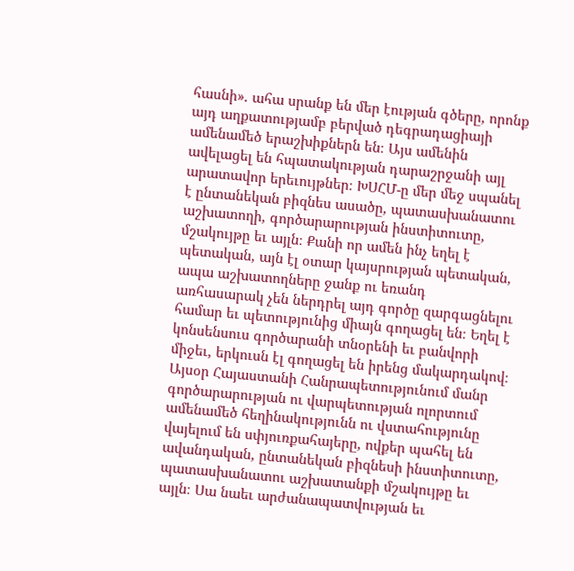հասնի». ահա սրանք են մեր էության գծերը, որոնք այդ աղքատությամբ բերված դեգրադացիայի ամենամեծ երաշխիքներն են։ Այս ամենին ավելացել են հպատակության դարաշրջանի այլ արատավոր երեւույթներ։ ԽՍՀՄ-ը մեր մեջ սպանել է ընտանեկան բիզնես ասածը, պատասխանատու աշխատողի, գործարարության ինստիտուտը, մշակույթը եւ այլն։ Քանի որ ամեն ինչ եղել է պետական, այն էլ օտար կայսրության պետական, ապա աշխատողները ջանք ու եռանդ առհասարակ չեն ներդրել այդ գործը զարգացնելու համար եւ պետությունից միայն գողացել են։ Եղել է կոնսենսուս գործարանի տնօրենի եւ բանվորի միջեւ, երկուսն էլ գողացել են իրենց մակարդակով։ Այսօր Հայաստանի Հանրապետությունում մանր գործարարության ու վարպետության ոլորտում ամենամեծ հեղինակությունն ու վստահությունը վայելում են սփյուռքահայերը, ովքեր պահել են ավանդական, ընտանեկան բիզնեսի ինստիտուտը, պատասխանատու աշխատանքի մշակույթը եւ այլն։ Սա նաեւ արժանապատվության եւ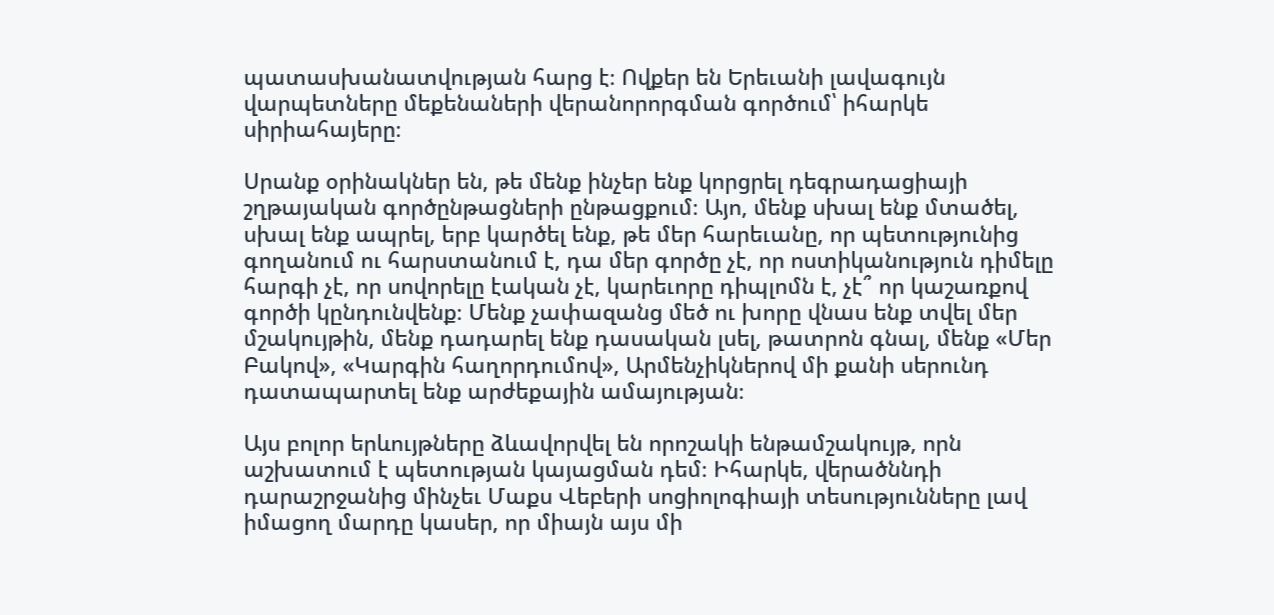պատասխանատվության հարց է։ Ովքեր են Երեւանի լավագույն վարպետները մեքենաների վերանորորգման գործում՝ իհարկե սիրիահայերը։

Սրանք օրինակներ են, թե մենք ինչեր ենք կորցրել դեգրադացիայի շղթայական գործընթացների ընթացքում։ Այո, մենք սխալ ենք մտածել, սխալ ենք ապրել, երբ կարծել ենք, թե մեր հարեւանը, որ պետությունից գողանում ու հարստանում է, դա մեր գործը չէ, որ ոստիկանություն դիմելը հարգի չէ, որ սովորելը էական չէ, կարեւորը դիպլոմն է, չէ՞ որ կաշառքով գործի կընդունվենք։ Մենք չափազանց մեծ ու խորը վնաս ենք տվել մեր մշակույթին, մենք դադարել ենք դասական լսել, թատրոն գնալ, մենք «Մեր Բակով», «Կարգին հաղորդումով», Արմենչիկներով մի քանի սերունդ դատապարտել ենք արժեքային ամայության։

Այս բոլոր երևույթները ձևավորվել են որոշակի ենթամշակույթ, որն աշխատում է պետության կայացման դեմ։ Իհարկե, վերածննդի դարաշրջանից մինչեւ Մաքս Վեբերի սոցիոլոգիայի տեսությունները լավ իմացող մարդը կասեր, որ միայն այս մի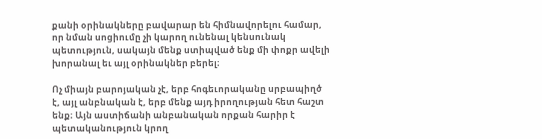քանի օրինակները բավարար են հիմնավորելու համար, որ նման սոցիումը չի կարող ունենալ կենսունակ պետություն, սակայն մենք ստիպված ենք մի փոքր ավելի խորանալ եւ այլ օրինակներ բերել։

Ոչ միայն բարոյական չէ, երբ հոգեւորականը սրբապիղծ է, այլ անբնական է, երբ մենք այդ իրողության հետ հաշտ ենք։ Այն աստիճանի անբանական որքան հարիր է պետականություն կրող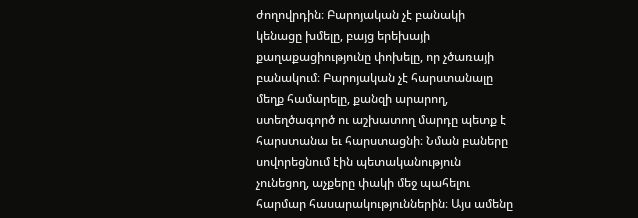ժողովրդին։ Բարոյական չէ բանակի կենացը խմելը, բայց երեխայի քաղաքացիությունը փոխելը, որ չծառայի բանակում։ Բարոյական չէ հարստանալը մեղք համարելը, քանզի արարող, ստեղծագործ ու աշխատող մարդը պետք է հարստանա եւ հարստացնի։ Նման բաները սովորեցնում էին պետականություն չունեցող, աչքերը փակի մեջ պահելու հարմար հասարակություններին։ Այս ամենը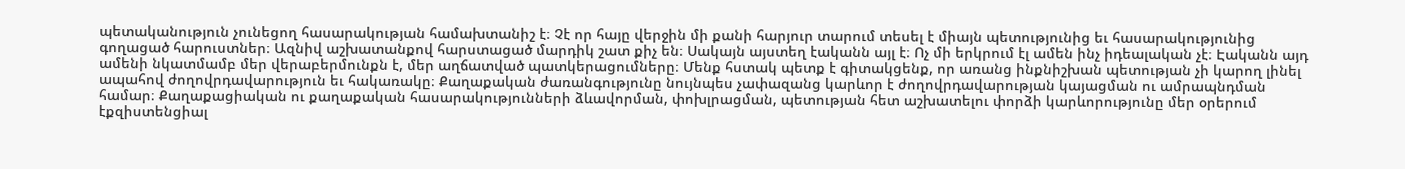պետականություն չունեցող հասարակության համախտանիշ է։ Չէ որ հայը վերջին մի քանի հարյուր տարում տեսել է միայն պետությունից եւ հասարակությունից գողացած հարուստներ։ Ազնիվ աշխատանքով հարստացած մարդիկ շատ քիչ են։ Սակայն այստեղ էականն այլ է։ Ոչ մի երկրում էլ ամեն ինչ իդեալական չէ։ Էականն այդ ամենի նկատմամբ մեր վերաբերմունքն է, մեր աղճատված պատկերացումները։ Մենք հստակ պետք է գիտակցենք, որ առանց ինքնիշխան պետության չի կարող լինել ապահով ժողովրդավարություն եւ հակառակը։ Քաղաքական ժառանգությունը նույնպես չափազանց կարևոր է ժողովրդավարության կայացման ու ամրապնդման համար։ Քաղաքացիական ու քաղաքական հասարակությունների ձևավորման, փոխլրացման, պետության հետ աշխատելու փորձի կարևորությունը մեր օրերում էքզիստենցիալ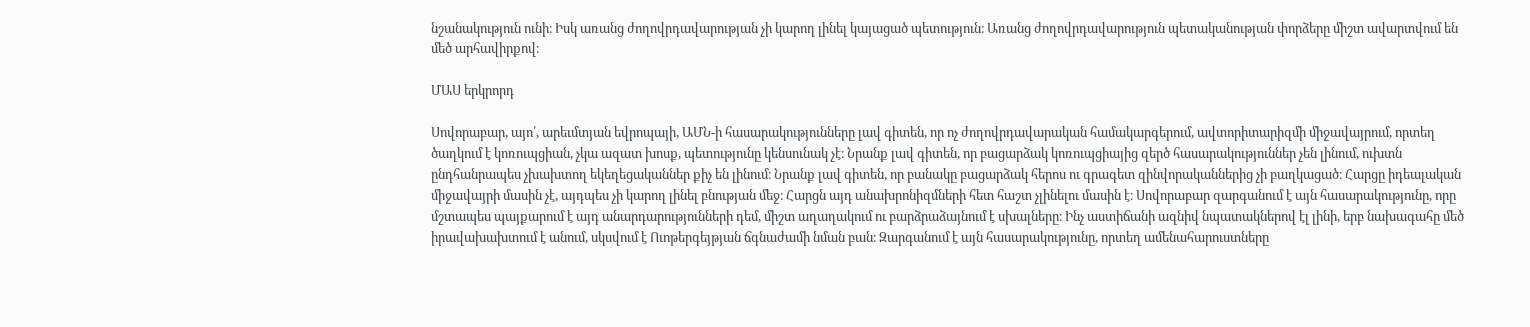նշանակություն ունի։ Իսկ առանց ժողովրդավարության չի կարող լինել կայացած պետություն։ Առանց ժողովրդավարություն պետականության փորձերը միշտ ավարտվում են մեծ արհավիրքով։

ՄԱՍ երկրորդ

Սովորաբար, այո՛, արեւմտյան եվրոպայի, ԱՄՆ-ի հասարակությունները լավ գիտեն, որ ոչ ժողովրդավարական համակարգերում, ավտորիտարիզմի միջավայրում, որտեղ ծաղկում է կոռուպցիան, չկա ազատ խոսք, պետությունը կենսունակ չէ։ Նրանք լավ գիտեն, որ բացարձակ կոռուպցիայից զերծ հասարակություններ չեն լինում, ուխտն ընդհանրապես չխախտող եկեղեցականներ քիչ են լինում։ Նրանք լավ գիտեն, որ բանակը բացարձակ հերոս ու գրագետ զինվորականներից չի բաղկացած։ Հարցը իդեալական միջավայրի մասին չէ, այդպես չի կարող լինել բնության մեջ։ Հարցն այդ անախրոնիզմների հետ հաշտ չլինելու մասին է։ Սովորաբար զարգանում է այն հասարակությունը, որը մշտապես պայքարում է այդ անարդարությունների դեմ, միշտ աղաղակում ու բարձրաձայնում է սխալները։ Ինչ աստիճանի ազնիվ նպատակներով էլ լինի, երբ նախագահը մեծ իրավախախտում է անում, սկսվում է Ուոթերգեյթյան ճգնաժամի նման բան։ Զարգանում է այն հասարակությունը, որտեղ ամենահարուստները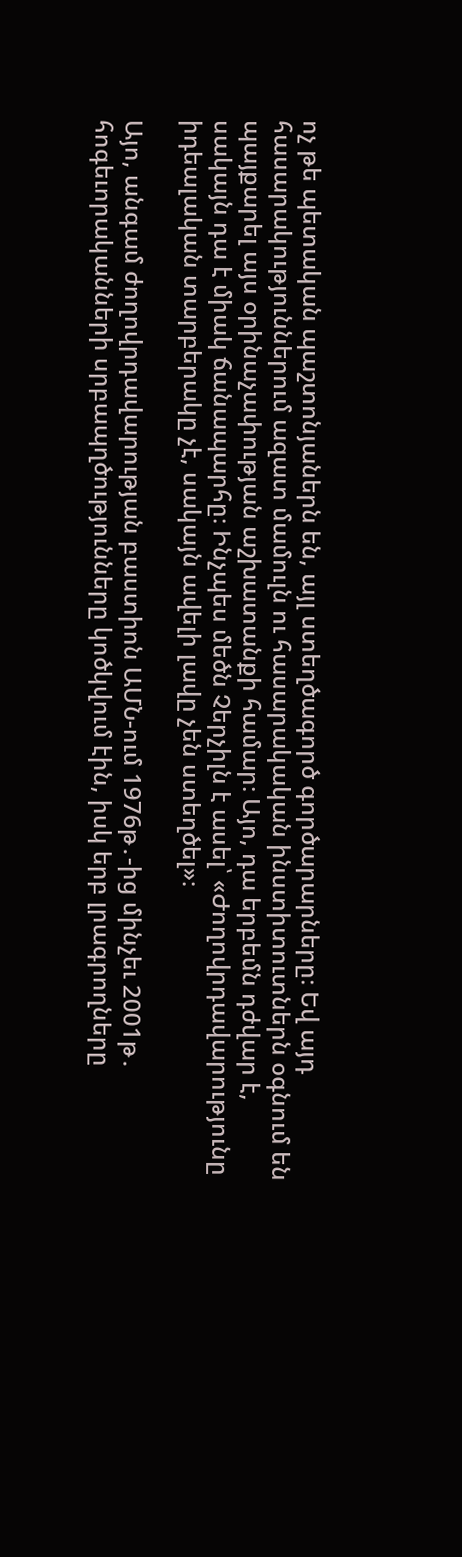ոչ թե պետական պաշտոնյաներն են, այլ ստեղծագործ գործարարները։ Եվ այդ հասարակություններում ազատ մամուլն ու հասարակական ինստիտուտներն օգնում են պայքարել այս օրինաչափության աշխատանքի համար։ Այո, դա երբեմն դժվար է, սակայն դա է միակ ճանապարհը։ Ինչպես մեծն Չերչիլն է ասել՝ «Ժողովրդավարությունը իդեալական տարբերակը չէ, սակայն ավելի լավը չեն ստեղծել»։

Այո, անգամ ժողովրդավարության բաստիոն ԱՄՆ-ում 1976թ․-ից մինչեւ 2001թ․ հոգեւորականների սրբապղծությունները կոծկվում էին, իսկ երբ լրագրողները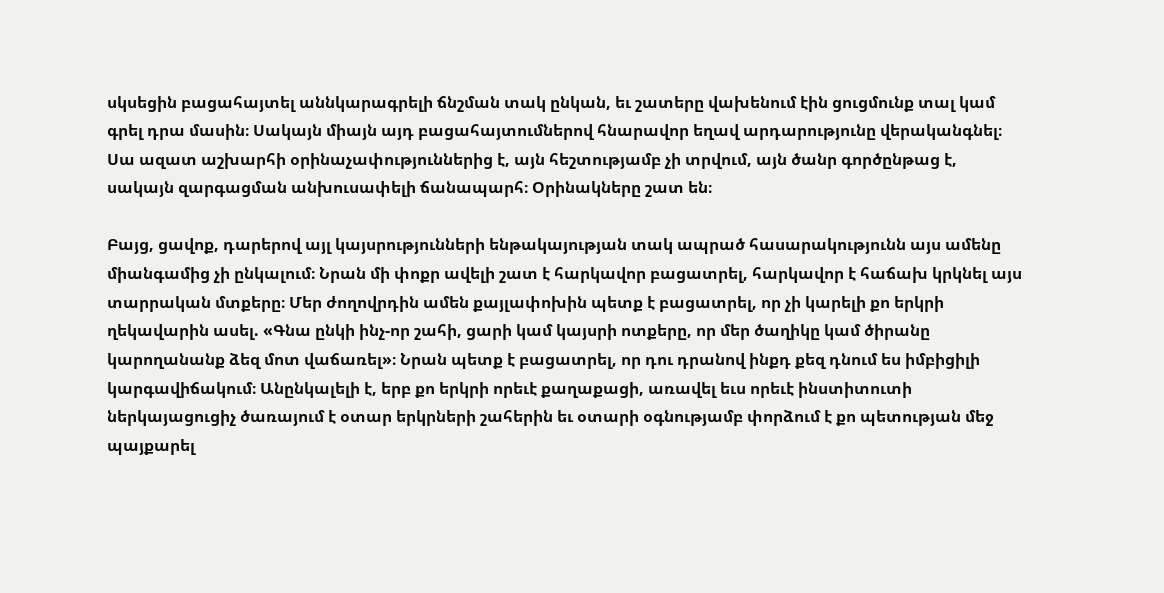սկսեցին բացահայտել աննկարագրելի ճնշման տակ ընկան, եւ շատերը վախենում էին ցուցմունք տալ կամ գրել դրա մասին։ Սակայն միայն այդ բացահայտումներով հնարավոր եղավ արդարությունը վերականգնել։ Սա ազատ աշխարհի օրինաչափություններից է, այն հեշտությամբ չի տրվում, այն ծանր գործընթաց է, սակայն զարգացման անխուսափելի ճանապարհ։ Օրինակները շատ են։

Բայց, ցավոք, դարերով այլ կայսրությունների ենթակայության տակ ապրած հասարակությունն այս ամենը միանգամից չի ընկալում։ Նրան մի փոքր ավելի շատ է հարկավոր բացատրել, հարկավոր է հաճախ կրկնել այս տարրական մտքերը։ Մեր ժողովրդին ամեն քայլափոխին պետք է բացատրել, որ չի կարելի քո երկրի ղեկավարին ասել. «Գնա ընկի ինչ-որ շահի, ցարի կամ կայսրի ոտքերը, որ մեր ծաղիկը կամ ծիրանը կարողանանք ձեզ մոտ վաճառել»։ Նրան պետք է բացատրել, որ դու դրանով ինքդ քեզ դնում ես իմբիցիլի կարգավիճակում։ Անընկալելի է, երբ քո երկրի որեւէ քաղաքացի, առավել եւս որեւէ ինստիտուտի ներկայացուցիչ ծառայում է օտար երկրների շահերին եւ օտարի օգնությամբ փորձում է քո պետության մեջ պայքարել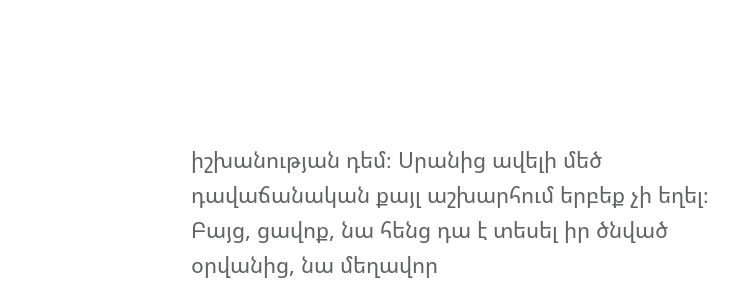իշխանության դեմ։ Սրանից ավելի մեծ դավաճանական քայլ աշխարհում երբեք չի եղել։ Բայց, ցավոք, նա հենց դա է տեսել իր ծնված օրվանից, նա մեղավոր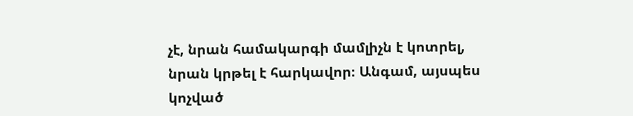չէ, նրան համակարգի մամլիչն է կոտրել, նրան կրթել է հարկավոր։ Անգամ, այսպես կոչված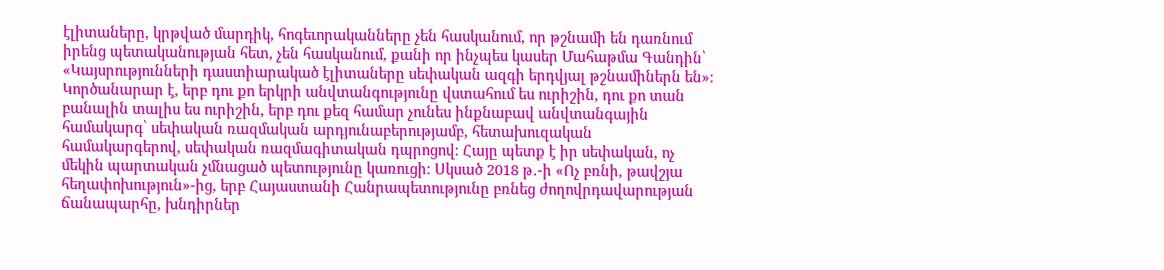էլիտաները, կրթված մարդիկ, հոգեւորականները չեն հասկանում, որ թշնամի են դառնում իրենց պետականության հետ, չեն հասկանում, քանի որ ինչպես կասեր Մահաթմա Գանդին՝ «Կայսրությունների դաստիարակած էլիտաները սեփական ազգի երդվյալ թշնամիներն են»։ Կործանարար է, երբ դու քո երկրի անվտանգությունը վստահում ես ուրիշին, դու քո տան բանալին տալիս ես ուրիշին, երբ դու քեզ համար չունես ինքնաբավ անվտանգային համակարգ՝ սեփական ռազմական արդյունաբերությամբ, հետախուզական համակարգերով, սեփական ռազմագիտական դպրոցով։ Հայը պետք է իր սեփական, ոչ մեկին պարտական չմնացած պետությունը կառուցի։ Սկսած 2018 թ․-ի «Ոչ բռնի, թավշյա հեղափոխություն»-ից, երբ Հայաստանի Հանրապետությունը բռնեց ժողովրդավարության ճանապարհը, խնդիրներ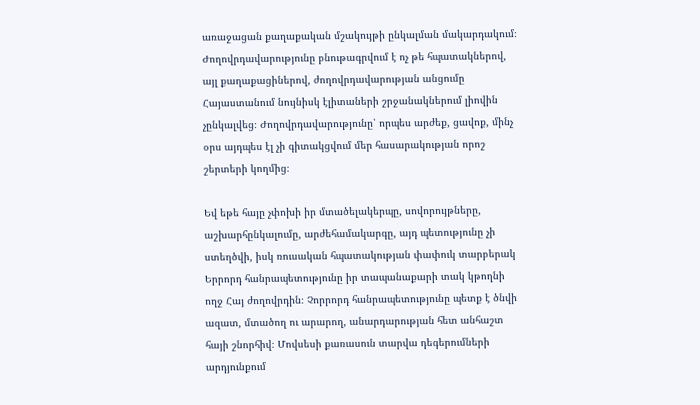առաջացան քաղաքական մշակույթի ընկալման մակարդակում։ Ժողովրդավարությունը բնութագրվում է ոչ թե հպատակներով, այլ քաղաքացիներով, ժողովրդավարության անցումը Հայաստանում նույնիսկ էլիտաների շրջանակներում լիովին չընկալվեց։ Ժողովրդավարությունը՝ որպես արժեք, ցավոք, մինչ օրս այդպես էլ չի գիտակցվում մեր հասարակության որոշ շերտերի կողմից։

Եվ եթե հայը չփոխի իր մտածելակերպը, սովորույթները, աշխարհընկալումը, արժեհամակարգը, այդ պետությունը չի ստեղծվի, իսկ ռուսական հպատակության փափուկ տարբերակ Երրորդ հանրապետությունը իր տապանաքարի տակ կթողնի ողջ Հայ ժողովրդին։ Չորրորդ հանրապետությունը պետք է ծնվի ազատ, մտածող ու արարող, անարդարության հետ անհաշտ հայի շնորհիվ։ Մովսեսի քառասուն տարվա դեգերումների արդյունքում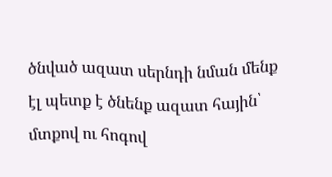ծնված ազատ սերնդի նման մենք էլ պետք է ծնենք ազատ հային՝ մտքով ու հոգով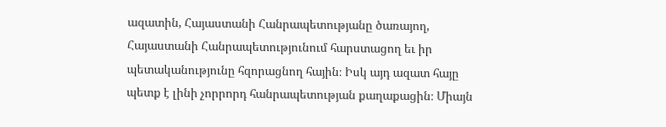ազատին, Հայաստանի Հանրապետությանը ծառայող, Հայաստանի Հանրապետությունում հարստացող եւ իր պետականությունը հզորացնող հային։ Իսկ այդ ազատ հայը պետք է լինի չորրորդ հանրապետության քաղաքացին։ Միայն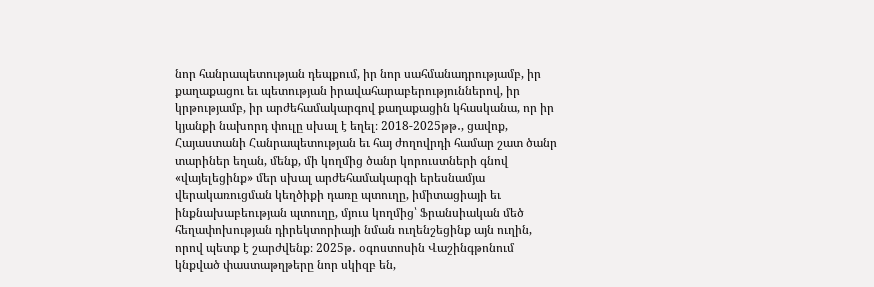նոր հանրապետության դեպքում, իր նոր սահմանադրությամբ, իր քաղաքացու եւ պետության իրավահարաբերություններով, իր կրթությամբ, իր արժեհամակարգով քաղաքացին կհասկանա, որ իր կյանքի նախորդ փուլը սխալ է եղել։ 2018-2025թթ․, ցավոք, Հայաստանի Հանրապետության եւ հայ ժողովրդի համար շատ ծանր տարիներ եղան, մենք, մի կողմից ծանր կորուստների գնով «վայելեցինք» մեր սխալ արժեհամակարգի երեսնամյա վերակառուցման կեղծիքի դառը պտուղը, իմիտացիայի եւ ինքնախաբեության պտուղը, մյուս կողմից՝ Ֆրանսիական մեծ հեղափոխության դիրեկտորիայի նման ուղենշեցինք այն ուղին, որով պետք է շարժվենք։ 2025թ․ օգոստոսին Վաշինգթոնում կնքված փաստաթղթերը նոր սկիզբ են,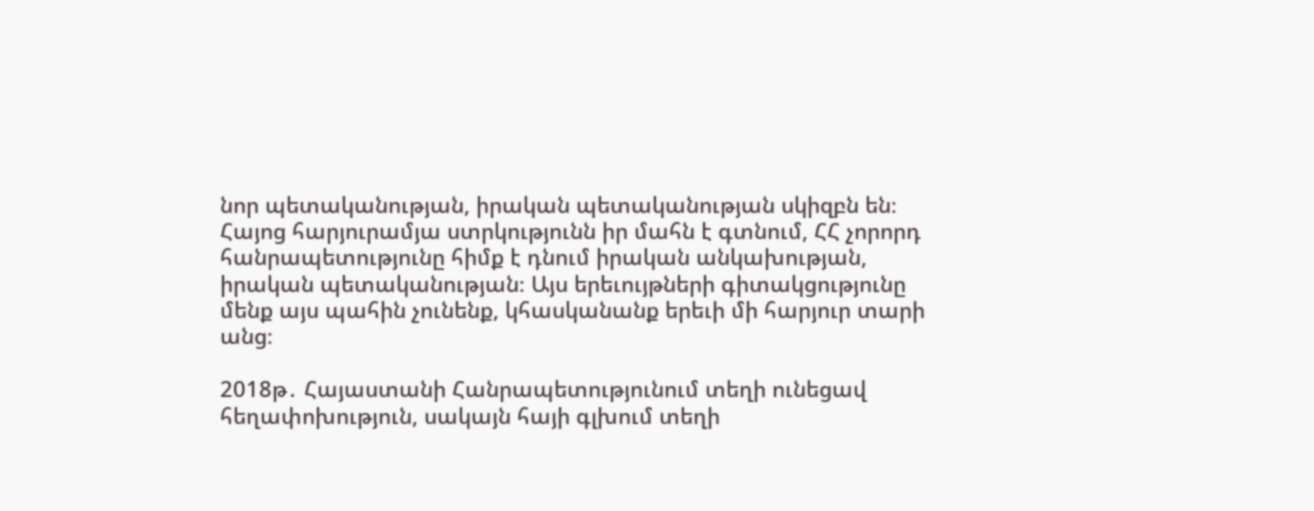նոր պետականության, իրական պետականության սկիզբն են։ Հայոց հարյուրամյա ստրկությունն իր մահն է գտնում, ՀՀ չորորդ հանրապետությունը հիմք է դնում իրական անկախության, իրական պետականության։ Այս երեւույթների գիտակցությունը մենք այս պահին չունենք, կհասկանանք երեւի մի հարյուր տարի անց։

2018թ․ Հայաստանի Հանրապետությունում տեղի ունեցավ հեղափոխություն, սակայն հայի գլխում տեղի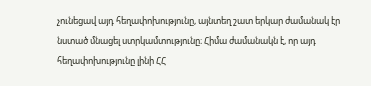չունեցավ այդ հեղափոխությունը, այնտեղ շատ երկար ժամանակ էր նստած մնացել ստրկամտությունը։ Հիմա ժամանակն է, որ այդ հեղափոխությունը լինի ՀՀ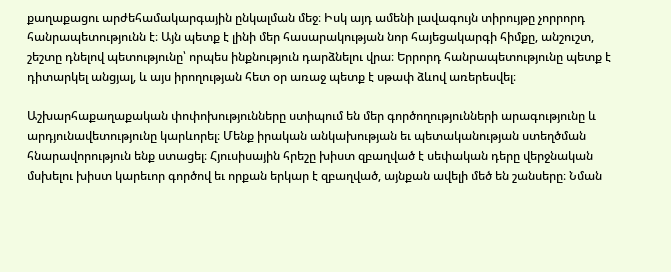քաղաքացու արժեհամակարգային ընկալման մեջ։ Իսկ այդ ամենի լավագույն տիրույթը չորրորդ հանրապետությունն է։ Այն պետք է լինի մեր հասարակության նոր հայեցակարգի հիմքը, անշուշտ, շեշտը դնելով պետությունը՝ որպես ինքնություն դարձնելու վրա։ Երրորդ հանրապետությունը պետք է դիտարկել անցյալ, և այս իրողության հետ օր առաջ պետք է սթափ ձևով առերեսվել։

Աշխարհաքաղաքական փոփոխությունները ստիպում են մեր գործողությունների արագությունը և արդյունավետությունը կարևորել։ Մենք իրական անկախության եւ պետականության ստեղծման հնարավորություն ենք ստացել։ Հյուսիսային հրեշը խիստ զբաղված է սեփական դերը վերջնական մսխելու խիստ կարեւոր գործով եւ որքան երկար է զբաղված, այնքան ավելի մեծ են շանսերը։ Նման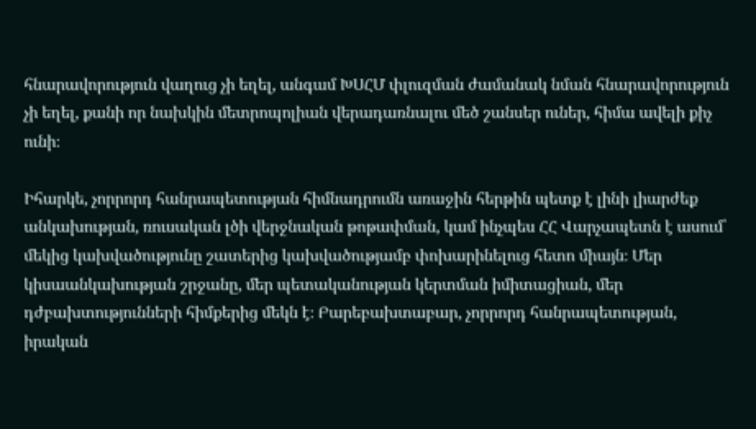հնարավորություն վաղուց չի եղել, անգամ ԽՍՀՄ փլուզման ժամանակ նման հնարավորություն չի եղել, քանի որ նախկին մետրոպոլիան վերադառնալու մեծ շանսեր ուներ, հիմա ավելի քիչ ունի։

Իհարկե, չորրորդ հանրապետության հիմնադրումն առաջին հերթին պետք է լինի լիարժեք անկախության, ռուսական լծի վերջնական թոթափման, կամ ինչպես ՀՀ Վարչապետն է ասում՝ մեկից կախվածությունը շատերից կախվածությամբ փոխարինելուց հետո միայն։ Մեր կիսաանկախության շրջանը, մեր պետականության կերտման իմիտացիան, մեր դժբախտությունների հիմքերից մեկն է։ Բարեբախտաբար, չորրորդ հանրապետության, իրական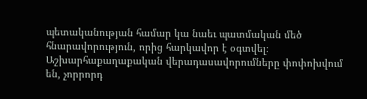պետականության համար կա նաեւ պատմական մեծ հնարավորություն, որից հարկավոր է օգտվել։ Աշխարհաքաղաքական վերադասավորումները փոփոխվում են, չորրորդ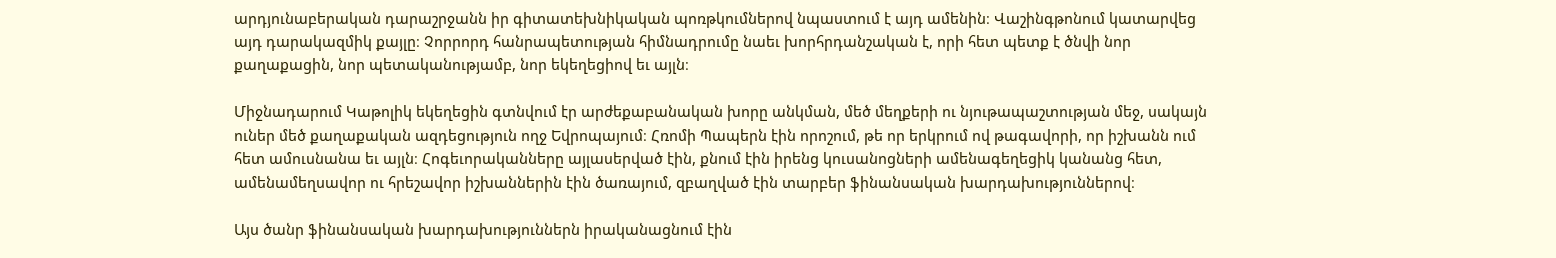արդյունաբերական դարաշրջանն իր գիտատեխնիկական պոռթկումներով նպաստում է այդ ամենին։ Վաշինգթոնում կատարվեց այդ դարակազմիկ քայլը։ Չորրորդ հանրապետության հիմնադրումը նաեւ խորհրդանշական է, որի հետ պետք է ծնվի նոր քաղաքացին, նոր պետականությամբ, նոր եկեղեցիով եւ այլն։

Միջնադարում Կաթոլիկ եկեղեցին գտնվում էր արժեքաբանական խորը անկման, մեծ մեղքերի ու նյութապաշտության մեջ, սակայն ուներ մեծ քաղաքական ազդեցություն ողջ Եվրոպայում։ Հռոմի Պապերն էին որոշում, թե որ երկրում ով թագավորի, որ իշխանն ում հետ ամուսնանա եւ այլն։ Հոգեւորականները այլասերված էին, քնում էին իրենց կուսանոցների ամենագեղեցիկ կանանց հետ, ամենամեղսավոր ու հրեշավոր իշխաններին էին ծառայում, զբաղված էին տարբեր ֆինանսական խարդախություններով։

Այս ծանր ֆինանսական խարդախություններն իրականացնում էին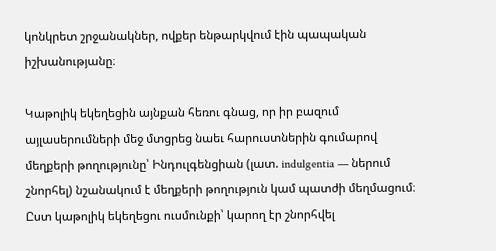կոնկրետ շրջանակներ, ովքեր ենթարկվում էին պապական իշխանությանը։

Կաթոլիկ եկեղեցին այնքան հեռու գնաց, որ իր բազում այլասերումների մեջ մտցրեց նաեւ հարուստներին գումարով մեղքերի թողությունը՝ Ինդուլգենցիան (լատ. indulgentia — ներում շնորհել) նշանակում է մեղքերի թողություն կամ պատժի մեղմացում։ Ըստ կաթոլիկ եկեղեցու ուսմունքի՝ կարող էր շնորհվել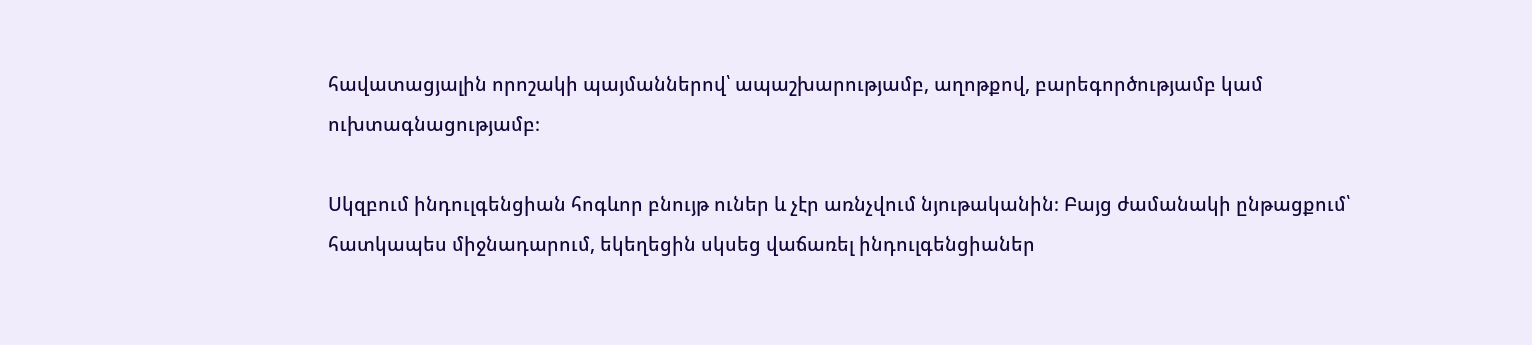հավատացյալին որոշակի պայմաններով՝ ապաշխարությամբ, աղոթքով, բարեգործությամբ կամ ուխտագնացությամբ։

Սկզբում ինդուլգենցիան հոգևոր բնույթ ուներ և չէր առնչվում նյութականին։ Բայց ժամանակի ընթացքում՝ հատկապես միջնադարում, եկեղեցին սկսեց վաճառել ինդուլգենցիաներ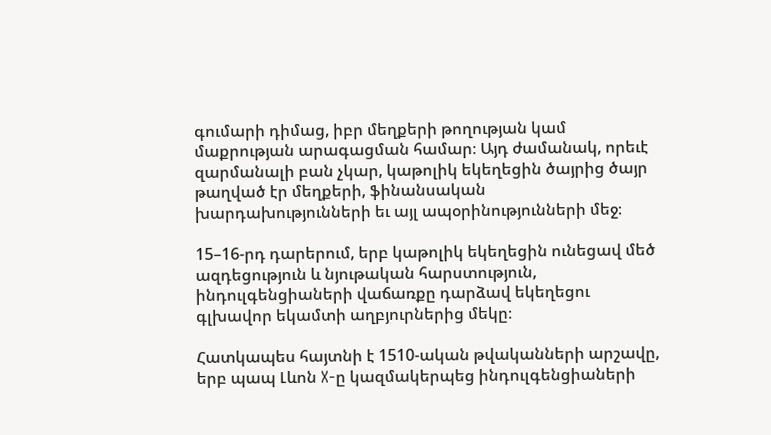գումարի դիմաց, իբր մեղքերի թողության կամ մաքրության արագացման համար։ Այդ ժամանակ, որեւէ զարմանալի բան չկար, կաթոլիկ եկեղեցին ծայրից ծայր թաղված էր մեղքերի, ֆինանսական խարդախությունների եւ այլ ապօրինությունների մեջ։

15–16-րդ դարերում, երբ կաթոլիկ եկեղեցին ունեցավ մեծ ազդեցություն և նյութական հարստություն, ինդուլգենցիաների վաճառքը դարձավ եկեղեցու գլխավոր եկամտի աղբյուրներից մեկը։

Հատկապես հայտնի է 1510-ական թվականների արշավը, երբ պապ Լևոն X-ը կազմակերպեց ինդուլգենցիաների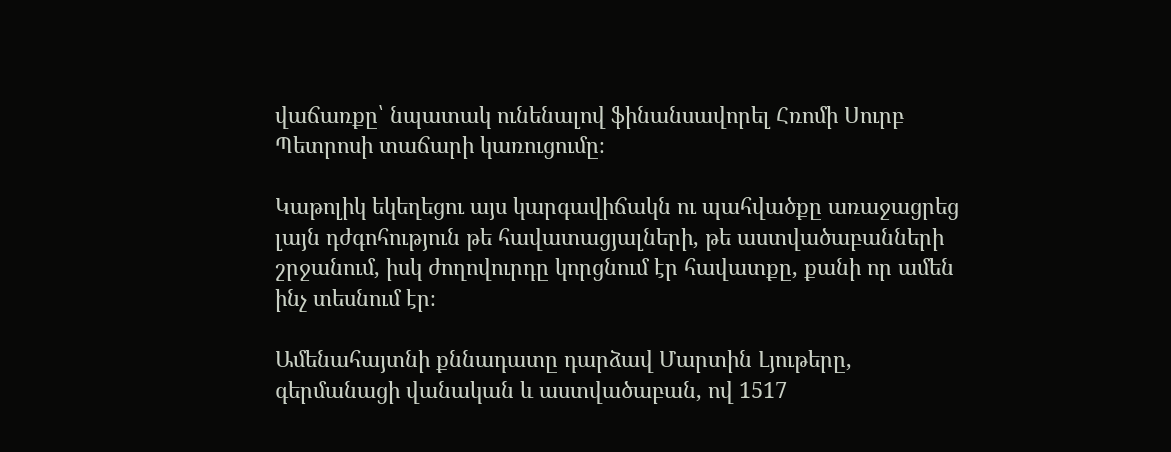վաճառքը՝ նպատակ ունենալով ֆինանսավորել Հռոմի Սուրբ Պետրոսի տաճարի կառուցումը։

Կաթոլիկ եկեղեցու այս կարգավիճակն ու պահվածքը առաջացրեց լայն դժգոհություն թե հավատացյալների, թե աստվածաբանների շրջանում, իսկ ժողովուրդը կորցնում էր հավատքը, քանի որ ամեն ինչ տեսնում էր։

Ամենահայտնի քննադատը դարձավ Մարտին Լյութերը, գերմանացի վանական և աստվածաբան, ով 1517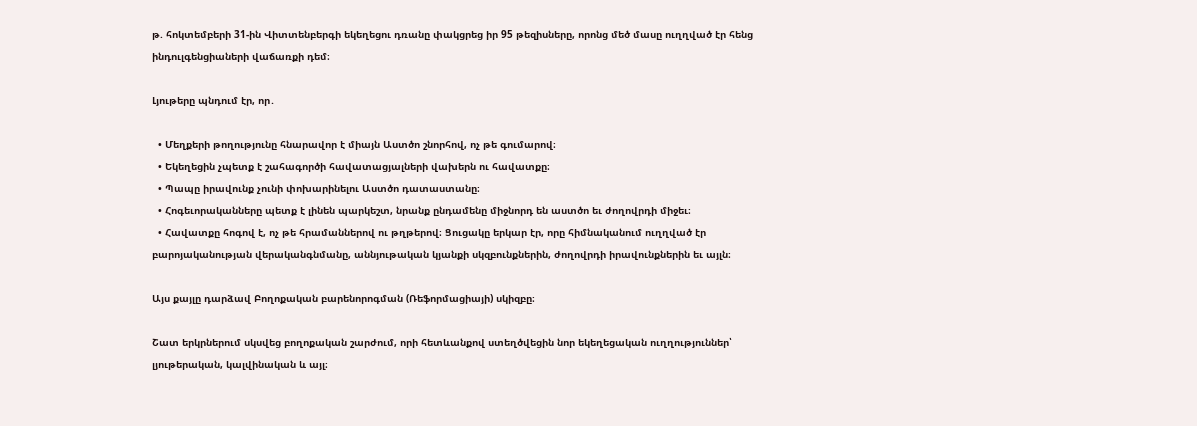թ. հոկտեմբերի 31-ին Վիտտենբերգի եկեղեցու դռանը փակցրեց իր 95 թեզիսները, որոնց մեծ մասը ուղղված էր հենց ինդուլգենցիաների վաճառքի դեմ։

Լյութերը պնդում էր, որ․

  • Մեղքերի թողությունը հնարավոր է միայն Աստծո շնորհով, ոչ թե գումարով։
  • Եկեղեցին չպետք է շահագործի հավատացյալների վախերն ու հավատքը։
  • Պապը իրավունք չունի փոխարինելու Աստծո դատաստանը։
  • Հոգեւորականները պետք է լինեն պարկեշտ, նրանք ընդամենը միջնորդ են աստծո եւ ժողովրդի միջեւ։
  • Հավատքը հոգով է, ոչ թե հրամաններով ու թղթերով։ Ցուցակը երկար էր, որը հիմնականում ուղղված էր բարոյականության վերականգնմանը, աննյութական կյանքի սկզբունքներին, ժողովրդի իրավունքներին եւ այլն։

Այս քայլը դարձավ Բողոքական բարենորոգման (Ռեֆորմացիայի) սկիզբը։

Շատ երկրներում սկսվեց բողոքական շարժում, որի հետևանքով ստեղծվեցին նոր եկեղեցական ուղղություններ՝ լյութերական, կալվինական և այլ։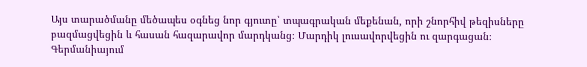Այս տարածմանը մեծապես օգնեց նոր գյուտը՝ տպագրական մեքենան, որի շնորհիվ թեզիսները բազմացվեցին և հասան հազարավոր մարդկանց։ Մարդիկ լուսավորվեցին ու զարգացան։ Գերմանիայում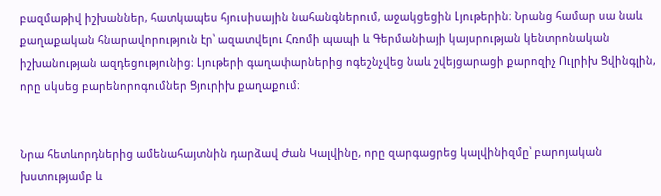բազմաթիվ իշխաններ, հատկապես հյուսիսային նահանգներում, աջակցեցին Լյութերին։ Նրանց համար սա նաև քաղաքական հնարավորություն էր՝ ազատվելու Հռոմի պապի և Գերմանիայի կայսրության կենտրոնական իշխանության ազդեցությունից։ Լյութերի գաղափարներից ոգեշնչվեց նաև շվեյցարացի քարոզիչ Ուլրիխ Ցվինգլին, որը սկսեց բարենորոգումներ Ցյուրիխ քաղաքում։


Նրա հետևորդներից ամենահայտնին դարձավ Ժան Կալվինը, որը զարգացրեց կալվինիզմը՝ բարոյական խստությամբ և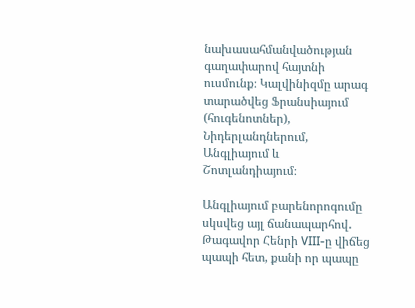նախասահմանվածության գաղափարով հայտնի ուսմունք։ Կալվինիզմը արագ տարածվեց Ֆրանսիայում (հուգենոտներ), Նիդերլանդներում, Անգլիայում և Շոտլանդիայում։

Անգլիայում բարենորոգումը սկսվեց այլ ճանապարհով․
Թագավոր Հենրի VIII-ը վիճեց պապի հետ, քանի որ պապը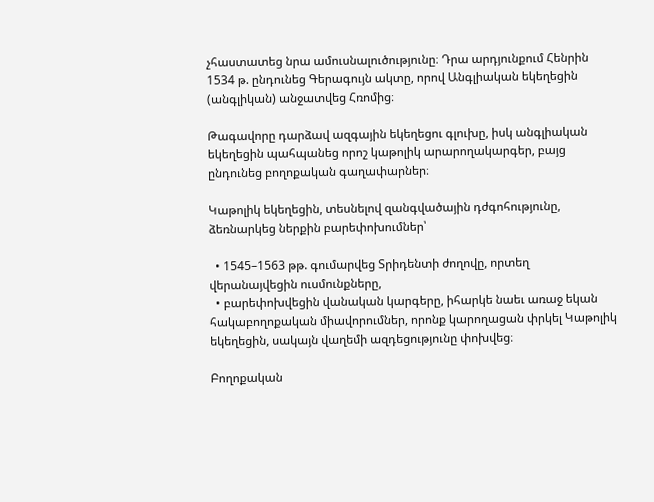չհաստատեց նրա ամուսնալուծությունը։ Դրա արդյունքում Հենրին 1534 թ. ընդունեց Գերագույն ակտը, որով Անգլիական եկեղեցին (անգլիկան) անջատվեց Հռոմից։

Թագավորը դարձավ ազգային եկեղեցու գլուխը, իսկ անգլիական եկեղեցին պահպանեց որոշ կաթոլիկ արարողակարգեր, բայց ընդունեց բողոքական գաղափարներ։

Կաթոլիկ եկեղեցին, տեսնելով զանգվածային դժգոհությունը, ձեռնարկեց ներքին բարեփոխումներ՝

  • 1545–1563 թթ. գումարվեց Տրիդենտի ժողովը, որտեղ վերանայվեցին ուսմունքները,
  • բարեփոխվեցին վանական կարգերը, իհարկե նաեւ առաջ եկան հակաբողոքական միավորումներ, որոնք կարողացան փրկել Կաթոլիկ եկեղեցին, սակայն վաղեմի ազդեցությունը փոխվեց։

Բողոքական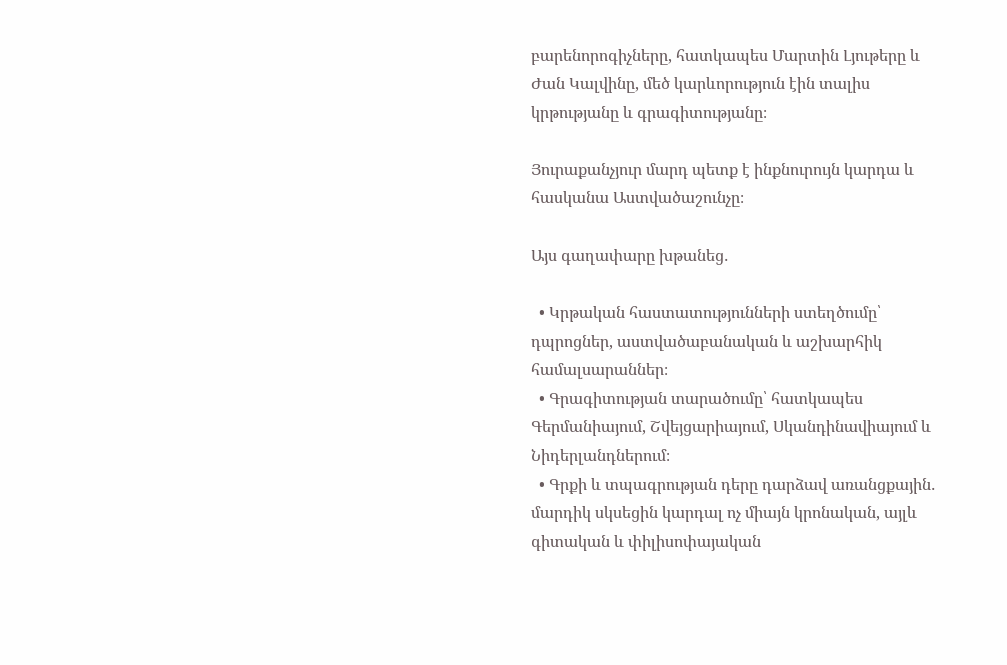բարենորոգիչները, հատկապես Մարտին Լյութերը և Ժան Կալվինը, մեծ կարևորություն էին տալիս կրթությանը և գրագիտությանը։

Յուրաքանչյուր մարդ պետք է ինքնուրույն կարդա և հասկանա Աստվածաշունչը։

Այս գաղափարը խթանեց․

  • Կրթական հաստատությունների ստեղծումը՝ դպրոցներ, աստվածաբանական և աշխարհիկ համալսարաններ։
  • Գրագիտության տարածումը՝ հատկապես Գերմանիայում, Շվեյցարիայում, Սկանդինավիայում և Նիդերլանդներում։
  • Գրքի և տպագրության դերը դարձավ առանցքային․ մարդիկ սկսեցին կարդալ ոչ միայն կրոնական, այլև գիտական և փիլիսոփայական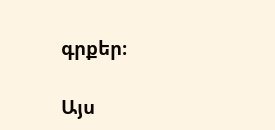գրքեր։

Այս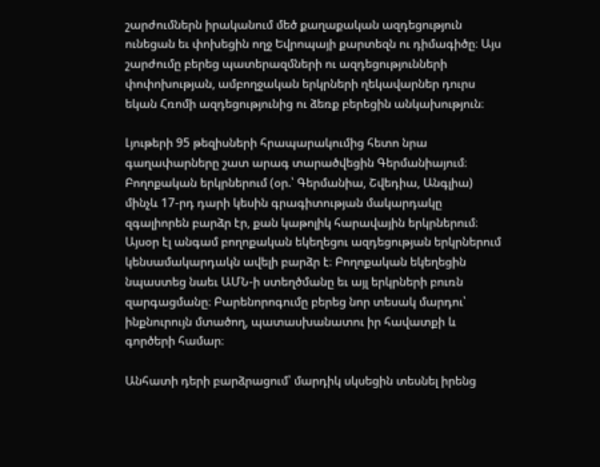շարժումներն իրականում մեծ քաղաքական ազդեցություն ունեցան եւ փոխեցին ողջ Եվրոպայի քարտեզն ու դիմագիծը։ Այս շարժումը բերեց պատերազմների ու ազդեցությունների փոփոխության, ամբողջական երկրների ղեկավարներ դուրս եկան Հռոմի ազդեցությունից ու ձեռք բերեցին անկախություն։

Լյութերի 95 թեզիսների հրապարակումից հետո նրա գաղափարները շատ արագ տարածվեցին Գերմանիայում։
Բողոքական երկրներում (օր.՝ Գերմանիա, Շվեդիա, Անգլիա) մինչև 17-րդ դարի կեսին գրագիտության մակարդակը զգալիորեն բարձր էր, քան կաթոլիկ հարավային երկրներում։ Այսօր էլ անգամ բողոքական եկեղեցու ազդեցության երկրներում կենսամակարդակն ավելի բարձր է։ Բողոքական եկեղեցին նպաստեց նաեւ ԱՄՆ-ի ստեղծմանը եւ այլ երկրների բուռն զարգացմանը։ Բարենորոգումը բերեց նոր տեսակ մարդու՝ ինքնուրույն մտածող, պատասխանատու իր հավատքի և գործերի համար։

Անհատի դերի բարձրացում՝ մարդիկ սկսեցին տեսնել իրենց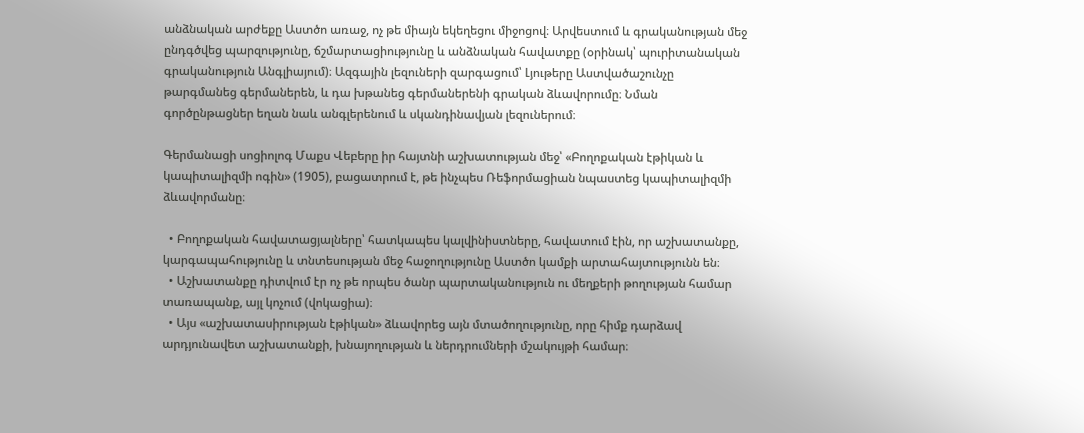անձնական արժեքը Աստծո առաջ, ոչ թե միայն եկեղեցու միջոցով։ Արվեստում և գրականության մեջ ընդգծվեց պարզությունը, ճշմարտացիությունը և անձնական հավատքը (օրինակ՝ պուրիտանական գրականություն Անգլիայում)։ Ազգային լեզուների զարգացում՝ Լյութերը Աստվածաշունչը թարգմանեց գերմաներեն, և դա խթանեց գերմաներենի գրական ձևավորումը։ Նման գործընթացներ եղան նաև անգլերենում և սկանդինավյան լեզուներում։

Գերմանացի սոցիոլոգ Մաքս Վեբերը իր հայտնի աշխատության մեջ՝ «Բողոքական էթիկան և կապիտալիզմի ոգին» (1905), բացատրում է, թե ինչպես Ռեֆորմացիան նպաստեց կապիտալիզմի ձևավորմանը։

  • Բողոքական հավատացյալները՝ հատկապես կալվինիստները, հավատում էին, որ աշխատանքը, կարգապահությունը և տնտեսության մեջ հաջողությունը Աստծո կամքի արտահայտությունն են։
  • Աշխատանքը դիտվում էր ոչ թե որպես ծանր պարտականություն ու մեղքերի թողության համար տառապանք, այլ կոչում (վոկացիա)։
  • Այս «աշխատասիրության էթիկան» ձևավորեց այն մտածողությունը, որը հիմք դարձավ արդյունավետ աշխատանքի, խնայողության և ներդրումների մշակույթի համար։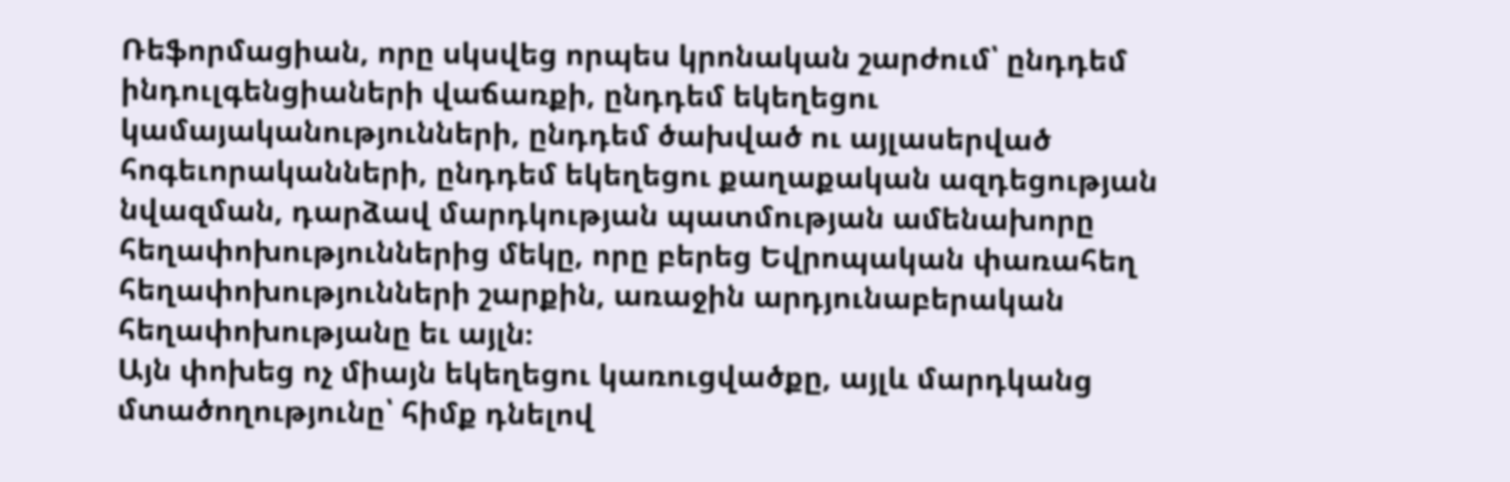Ռեֆորմացիան, որը սկսվեց որպես կրոնական շարժում՝ ընդդեմ ինդուլգենցիաների վաճառքի, ընդդեմ եկեղեցու կամայականությունների, ընդդեմ ծախված ու այլասերված հոգեւորականների, ընդդեմ եկեղեցու քաղաքական ազդեցության նվազման, դարձավ մարդկության պատմության ամենախորը հեղափոխություններից մեկը, որը բերեց Եվրոպական փառահեղ հեղափոխությունների շարքին, առաջին արդյունաբերական հեղափոխությանը եւ այլն։
Այն փոխեց ոչ միայն եկեղեցու կառուցվածքը, այլև մարդկանց մտածողությունը՝ հիմք դնելով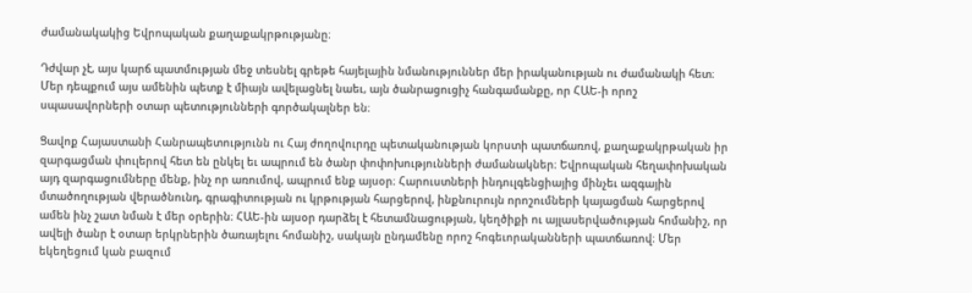ժամանակակից Եվրոպական քաղաքակրթությանը։

Դժվար չէ, այս կարճ պատմության մեջ տեսնել գրեթե հայելային նմանություններ մեր իրականության ու ժամանակի հետ։ Մեր դեպքում այս ամենին պետք է միայն ավելացնել նաեւ, այն ծանրացուցիչ հանգամանքը, որ ՀԱԵ-ի որոշ սպասավորների օտար պետությունների գործակալներ են։

Ցավոք Հայաստանի Հանրապետությունն ու Հայ ժողովուրդը պետականության կորստի պատճառով, քաղաքակրթական իր զարգացման փուլերով հետ են ընկել եւ ապրում են ծանր փոփոխությունների ժամանակներ։ Եվրոպական հեղափոխական այդ զարգացումները մենք, ինչ որ առումով, ապրում ենք այսօր։ Հարուստների ինդուլգենցիայից մինչեւ ազգային մտածողության վերածնունդ, գրագիտության ու կրթության հարցերով, ինքնուրույն որոշումների կայացման հարցերով ամեն ինչ շատ նման է մեր օրերին։ ՀԱԵ-ին այսօր դարձել է հետամնացության, կեղծիքի ու այլասերվածության հոմանիշ, որ ավելի ծանր է օտար երկրներին ծառայելու հոմանիշ, սակայն ընդամենը որոշ հոգեւորականների պատճառով։ Մեր եկեղեցում կան բազում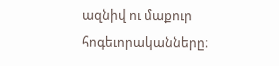ազնիվ ու մաքուր հոգեւորականները։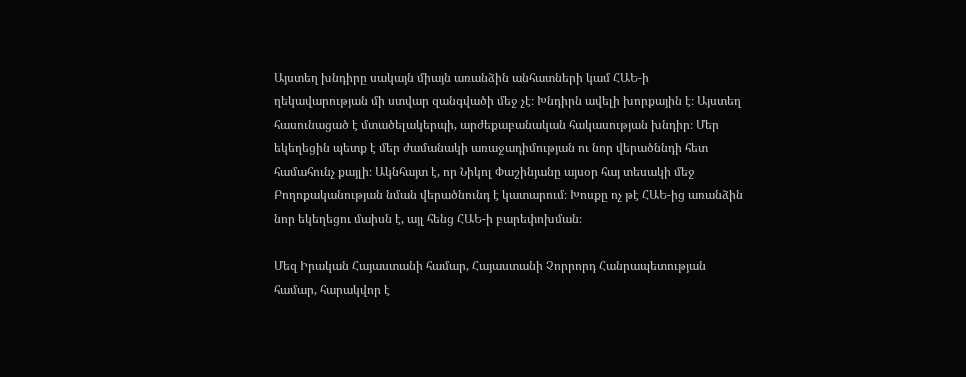Այստեղ խնդիրը սակայն միայն առանձին անհատների կամ ՀԱԵ-ի ղեկավարության մի ստվար զանգվածի մեջ չէ։ Խնդիրն ավելի խորքային է։ Այստեղ հասունացած է մտածելակերպի, արժեքաբանական հակասության խնդիր։ Մեր եկեղեցին պետք է մեր ժամանակի առաջադիմության ու նոր վերածննդի հետ համահունչ քայլի։ Ակնհայտ է, որ Նիկոլ Փաշինյանը այսօր հայ տեսակի մեջ Բողոքականության նման վերածնունդ է կատարում։ Խոսքը ոչ թէ ՀԱԵ-ից առանձին նոր եկեղեցու մաիսն է, այլ հենց ՀԱԵ-ի բարեփոխման։

Մեզ Իրական Հայաստանի համար, Հայաստանի Չորրորդ Հանրապետության համար, հարակվոր է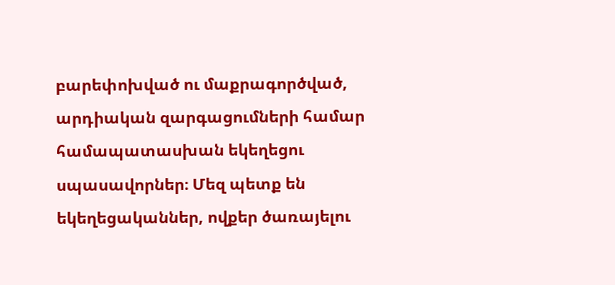բարեփոխված ու մաքրագործված, արդիական զարգացումների համար համապատասխան եկեղեցու սպասավորներ։ Մեզ պետք են եկեղեցականներ, ովքեր ծառայելու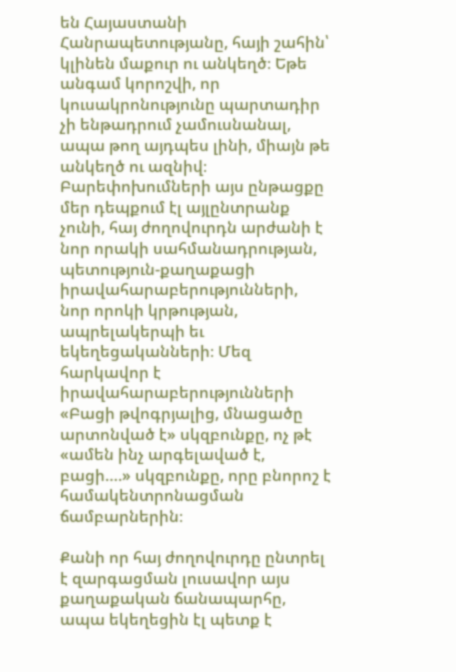են Հայաստանի Հանրապետությանը, հայի շահին՝ կլինեն մաքուր ու անկեղծ։ Եթե անգամ կորոշվի, որ կուսակրոնությունը պարտադիր չի ենթադրում չամուսնանալ, ապա թող այդպես լինի, միայն թե անկեղծ ու ազնիվ։ Բարեփոխումների այս ընթացքը մեր դեպքում էլ այլընտրանք չունի, հայ ժողովուրդն արժանի է նոր որակի սահմանադրության, պետություն-քաղաքացի իրավահարաբերությունների, նոր որոկի կրթության, ապրելակերպի եւ եկեղեցականների։ Մեզ հարկավոր է իրավահարաբերությունների «Բացի թվոգրյալից, մնացածը արտոնված է» սկզբունքը, ոչ թէ «ամեն ինչ արգելաված է, բացի….» սկզբունքը, որը բնորոշ է համակենտրոնացման ճամբարներին։

Քանի որ հայ ժողովուրդը ընտրել է զարգացման լուսավոր այս քաղաքական ճանապարհը, ապա եկեղեցին էլ պետք է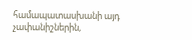համապատասխանի այդ չափանիշներին,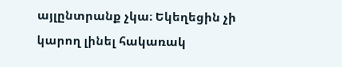այլընտրանք չկա։ Եկեղեցին չի կարող լինել հակառակ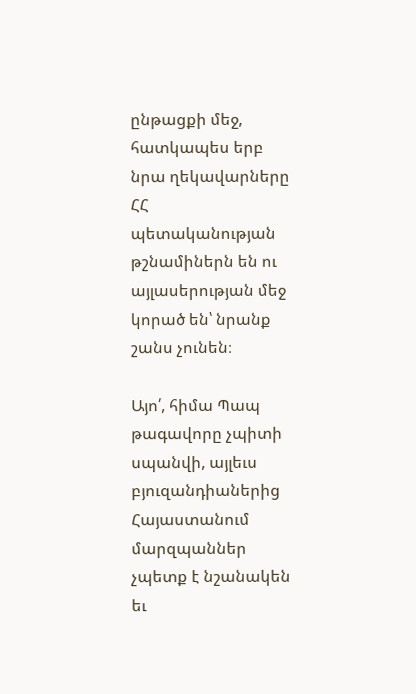ընթացքի մեջ, հատկապես երբ նրա ղեկավարները ՀՀ պետականության թշնամիներն են ու այլասերության մեջ կորած են՝ նրանք շանս չունեն։

Այո՛, հիմա Պապ թագավորը չպիտի սպանվի, այլեւս բյուզանդիաներից Հայաստանում մարզպաններ չպետք է նշանակեն եւ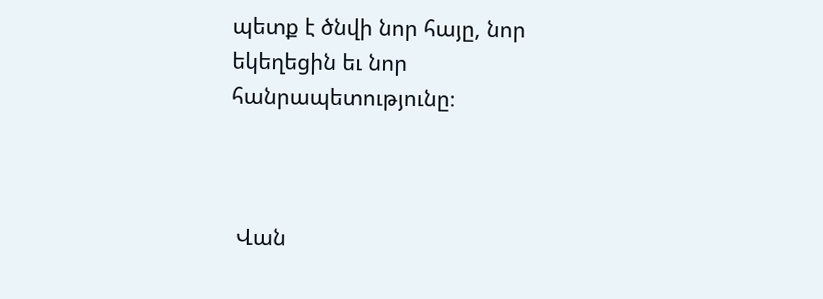պետք է ծնվի նոր հայը, նոր եկեղեցին եւ նոր հանրապետությունը։



 Վան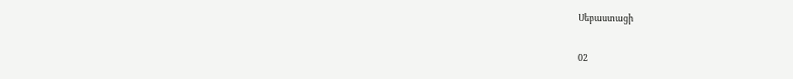Սեբաստացի

02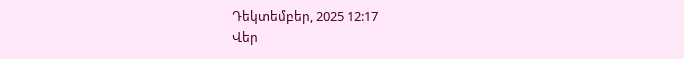Դեկտեմբեր, 2025 12:17
Վեր